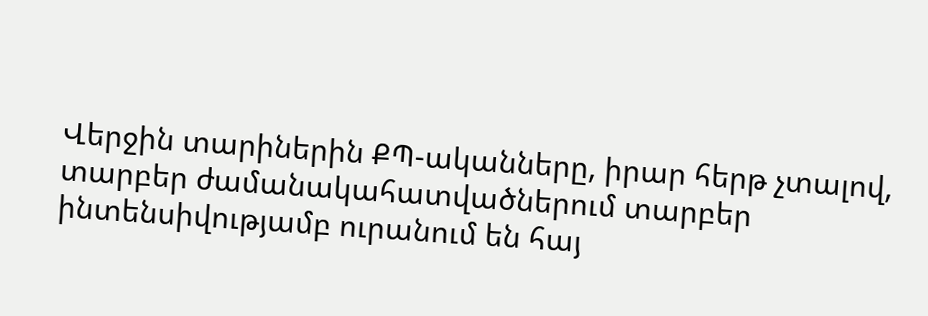Վերջին տարիներին ՔՊ-ականները, իրար հերթ չտալով, տարբեր ժամանակահատվածներում տարբեր ինտենսիվությամբ ուրանում են հայ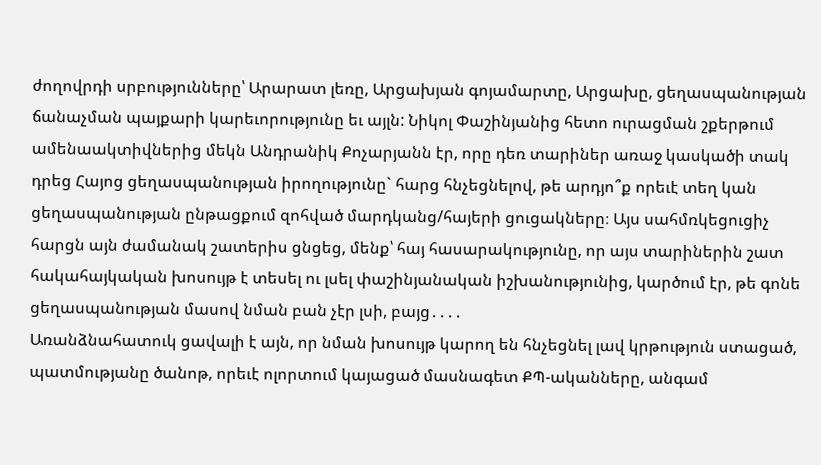ժողովրդի սրբությունները՝ Արարատ լեռը, Արցախյան գոյամարտը, Արցախը, ցեղասպանության ճանաչման պայքարի կարեւորությունը եւ այլն: Նիկոլ Փաշինյանից հետո ուրացման շքերթում ամենաակտիվներից մեկն Անդրանիկ Քոչարյանն էր, որը դեռ տարիներ առաջ կասկածի տակ դրեց Հայոց ցեղասպանության իրողությունը` հարց հնչեցնելով, թե արդյո՞ք որեւէ տեղ կան ցեղասպանության ընթացքում զոհված մարդկանց/հայերի ցուցակները։ Այս սահմռկեցուցիչ հարցն այն ժամանակ շատերիս ցնցեց, մենք՝ հայ հասարակությունը, որ այս տարիներին շատ հակահայկական խոսույթ է տեսել ու լսել փաշինյանական իշխանությունից, կարծում էր, թե գոնե ցեղասպանության մասով նման բան չէր լսի, բայց․․․․
Առանձնահատուկ ցավալի է այն, որ նման խոսույթ կարող են հնչեցնել լավ կրթություն ստացած, պատմությանը ծանոթ, որեւէ ոլորտում կայացած մասնագետ ՔՊ-ականները, անգամ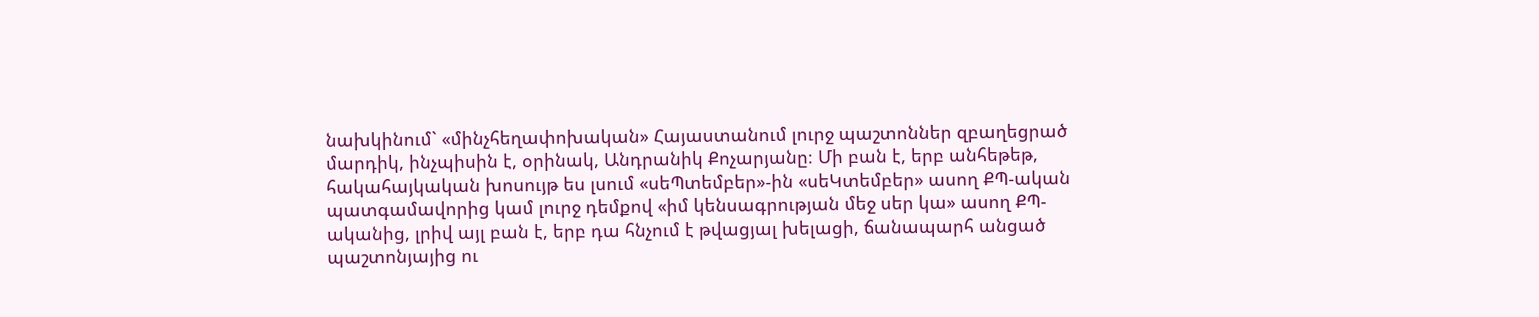նախկինում` «մինչհեղափոխական» Հայաստանում լուրջ պաշտոններ զբաղեցրած մարդիկ, ինչպիսին է, օրինակ, Անդրանիկ Քոչարյանը։ Մի բան է, երբ անհեթեթ, հակահայկական խոսույթ ես լսում «սեՊտեմբեր»-ին «սեԿտեմբեր» ասող ՔՊ-ական պատգամավորից կամ լուրջ դեմքով «իմ կենսագրության մեջ սեր կա» ասող ՔՊ-ականից, լրիվ այլ բան է, երբ դա հնչում է թվացյալ խելացի, ճանապարհ անցած պաշտոնյայից ու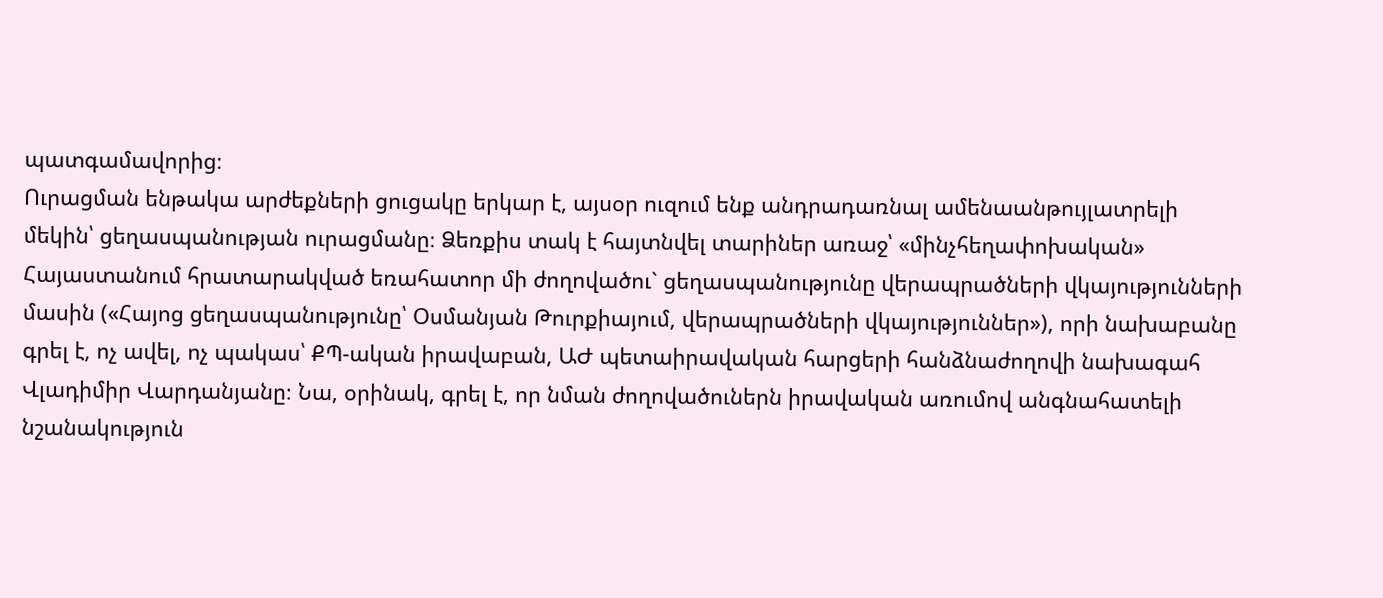պատգամավորից։
Ուրացման ենթակա արժեքների ցուցակը երկար է, այսօր ուզում ենք անդրադառնալ ամենաանթույլատրելի մեկին՝ ցեղասպանության ուրացմանը։ Ձեռքիս տակ է հայտնվել տարիներ առաջ՝ «մինչհեղափոխական» Հայաստանում հրատարակված եռահատոր մի ժողովածու` ցեղասպանությունը վերապրածների վկայությունների մասին («Հայոց ցեղասպանությունը՝ Օսմանյան Թուրքիայում, վերապրածների վկայություններ»), որի նախաբանը գրել է, ոչ ավել, ոչ պակաս՝ ՔՊ-ական իրավաբան, ԱԺ պետաիրավական հարցերի հանձնաժողովի նախագահ Վլադիմիր Վարդանյանը։ Նա, օրինակ, գրել է, որ նման ժողովածուներն իրավական առումով անգնահատելի նշանակություն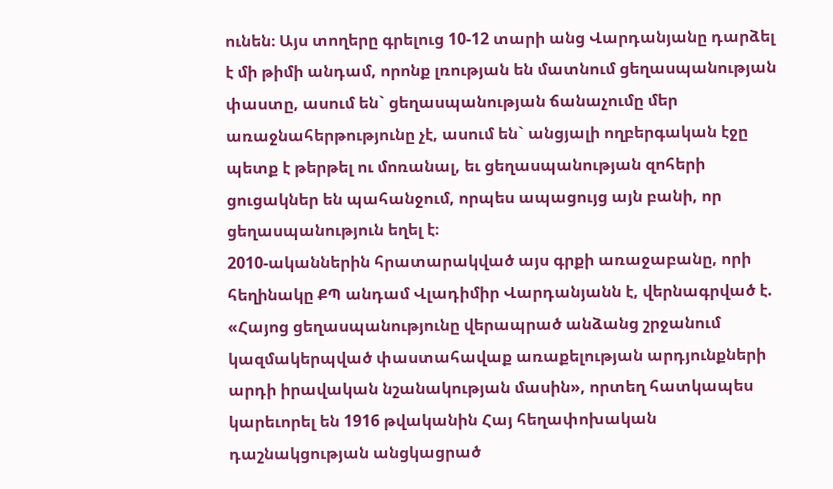ունեն։ Այս տողերը գրելուց 10-12 տարի անց Վարդանյանը դարձել է մի թիմի անդամ, որոնք լռության են մատնում ցեղասպանության փաստը, ասում են` ցեղասպանության ճանաչումը մեր առաջնահերթությունը չէ, ասում են` անցյալի ողբերգական էջը պետք է թերթել ու մոռանալ, եւ ցեղասպանության զոհերի ցուցակներ են պահանջում, որպես ապացույց այն բանի, որ ցեղասպանություն եղել է։
2010-ականներին հրատարակված այս գրքի առաջաբանը, որի հեղինակը ՔՊ անդամ Վլադիմիր Վարդանյանն է, վերնագրված է. «Հայոց ցեղասպանությունը վերապրած անձանց շրջանում կազմակերպված փաստահավաք առաքելության արդյունքների արդի իրավական նշանակության մասին», որտեղ հատկապես կարեւորել են 1916 թվականին Հայ հեղափոխական դաշնակցության անցկացրած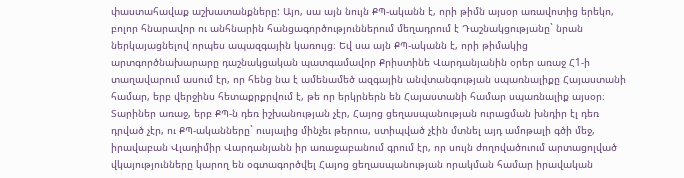փաստահավաք աշխատանքները: Այո, սա այն նույն ՔՊ-ականն է, որի թիմն այսօր առավոտից երեկո, բոլոր հնարավոր ու անհնարին հանցագործություններում մեղադրում է Դաշնակցությանը` նրան ներկայացնելով որպես ապազգային կառույց։ Եվ սա այն ՔՊ-ականն է, որի թիմակից արտգործնախարարը դաշնակցական պատգամավոր Քրիստինե Վարդանյանին օրեր առաջ Հ1-ի տաղավարում ասում էր, որ հենց նա է ամենամեծ ազգային անվտանգության սպառնալիքը Հայաստանի համար, երբ վերջինս հետաքրքրվում է, թե որ երկրներն են Հայաստանի համար սպառնալիք այսօր։
Տարիներ առաջ, երբ ՔՊ-ն դեռ իշխանության չէր, Հայոց ցեղասպանության ուրացման խնդիր էլ դեռ դրված չէր, ու ՔՊ-ականները` ուսյալից մինչեւ թերուս, ստիպված չէին մտնել այդ ամոթալի գծի մեջ, իրավաբան Վլադիմիր Վարդանյանն իր առաջաբանում գրում էր, որ սույն ժողովածուում արտացոլված վկայությունները կարող են օգտագործվել Հայոց ցեղասպանության որակման համար իրավական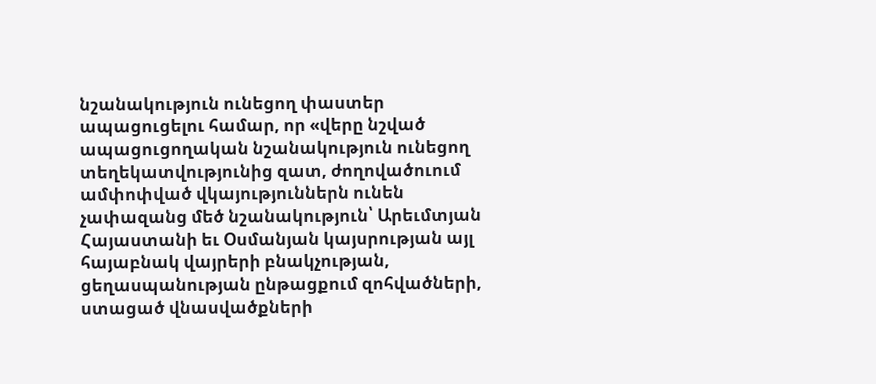նշանակություն ունեցող փաստեր ապացուցելու համար, որ «վերը նշված ապացուցողական նշանակություն ունեցող տեղեկատվությունից զատ, ժողովածուում ամփոփված վկայություններն ունեն չափազանց մեծ նշանակություն՝ Արեւմտյան Հայաստանի եւ Օսմանյան կայսրության այլ հայաբնակ վայրերի բնակչության, ցեղասպանության ընթացքում զոհվածների, ստացած վնասվածքների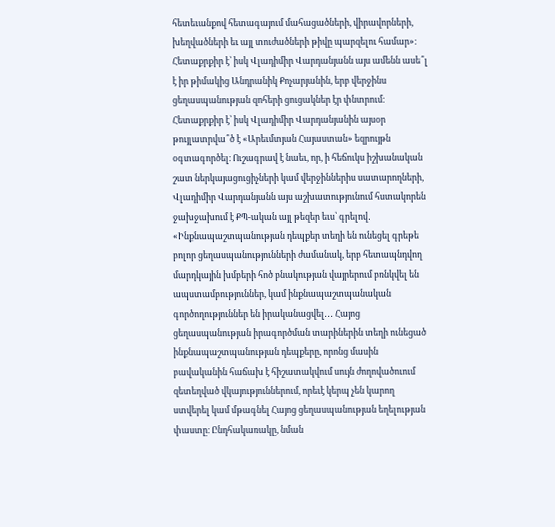հետեւանքով հետագայում մահացածների, վիրավորների, խեղվածների եւ այլ տուժածների թիվը պարզելու համար»։
Հետաքրքիր է՝ իսկ Վլադիմիր Վարդանյանն այս ամենն ասե՞լ է իր թիմակից Անդրանիկ Քոչարյանին, երբ վերջինս ցեղասպանության զոհերի ցուցակներ էր փնտրում։ Հետաքրքիր է՝ իսկ Վլադիմիր Վարդանյանին այսօր թույլատրվա՞ծ է «Արեւմտյան Հայաստան» եզրույթն օգտագործել։ Ուշագրավ է նաեւ, որ, ի հեճուկս իշխանական շատ ներկայացուցիչների կամ վերջիններիս սատարողների, Վլադիմիր Վարդանյանն այս աշխատությունում հստակորեն ջախջախում է ՔՊ-ական այլ թեզեր եւս՝ գրելով․ «Ինքնապաշտպանության դեպքեր տեղի են ունեցել գրեթե բոլոր ցեղասպանությունների ժամանակ, երբ հետապնդվող մարդկային խմբերի հոծ բնակության վայրերում բռնկվել են ապստամբություններ, կամ ինքնապաշտպանական գործողություններ են իրականացվել․․․ Հայոց ցեղասպանության իրագործման տարիներին տեղի ունեցած ինքնապաշտպանության դեպքերը, որոնց մասին բավականին հաճախ է հիշատակվում սույն ժողովածուում զետեղված վկայություններում, որեւէ կերպ չեն կարող ստվերել կամ մթագնել Հայոց ցեղասպանության եղելության փաստը։ Ընդհակառակը, նման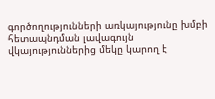գործողությունների առկայությունը խմբի հետապնդման լավագույն վկայություններից մեկը կարող է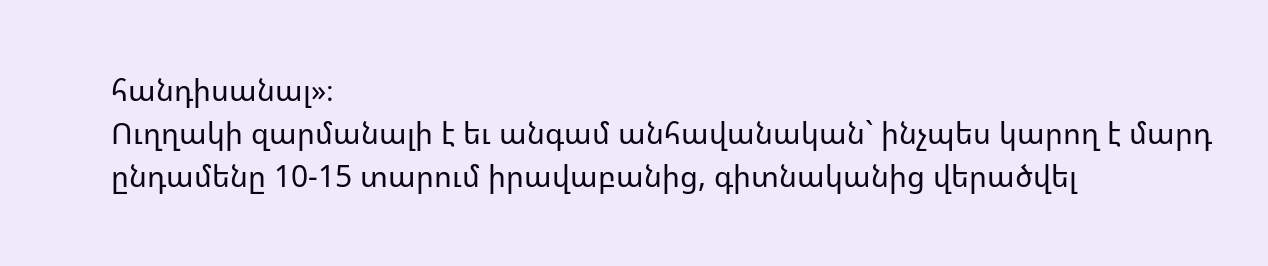հանդիսանալ»։
Ուղղակի զարմանալի է եւ անգամ անհավանական` ինչպես կարող է մարդ ընդամենը 10-15 տարում իրավաբանից, գիտնականից վերածվել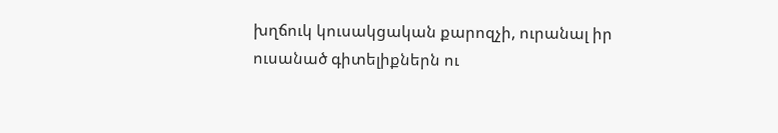խղճուկ կուսակցական քարոզչի, ուրանալ իր ուսանած գիտելիքներն ու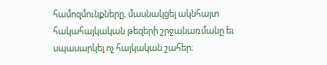համոզմունքները, մասնակցել ակնհայտ հակահայկական թեզերի շրջանառմանը եւ սպասարկել ոչ հայկական շահեր։